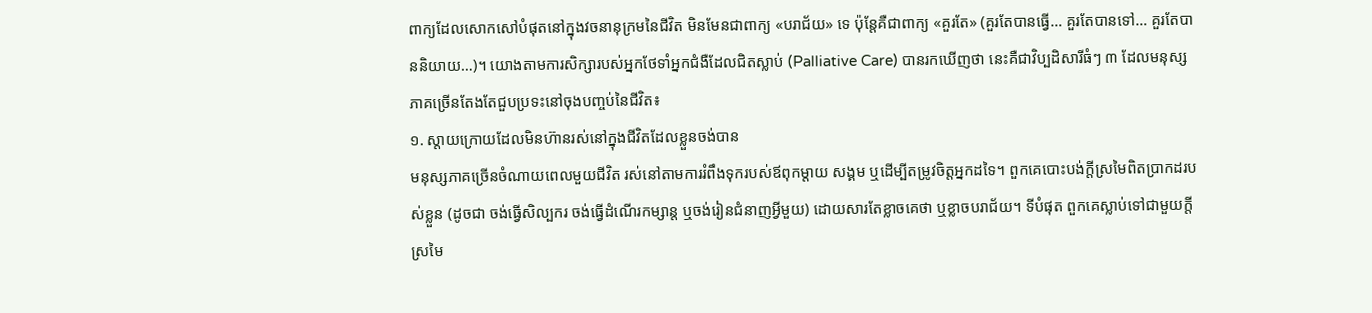ពាក្យដែលសោកសៅបំផុតនៅក្នុងវចនានុក្រមនៃជីវិត មិនមែនជាពាក្យ «បរាជ័យ» ទេ ប៉ុន្តែគឺជាពាក្យ «គួរតែ» (គួរតែបានធ្វើ… គួរតែបានទៅ… គួរតែបាននិយាយ…)។ យោងតាមការសិក្សារបស់អ្នកថែទាំអ្នកជំងឺដែលជិតស្លាប់ (Palliative Care) បានរកឃើញថា នេះគឺជាវិប្បដិសារីធំៗ ៣ ដែលមនុស្សភាគច្រើនតែងតែជួបប្រទះនៅចុងបញ្ចប់នៃជីវិត៖
១. ស្តាយក្រោយដែលមិនហ៊ានរស់នៅក្នុងជីវិតដែលខ្លួនចង់បាន
មនុស្សភាគច្រើនចំណាយពេលមួយជីវិត រស់នៅតាមការរំពឹងទុករបស់ឪពុកម្តាយ សង្គម ឬដើម្បីតម្រូវចិត្តអ្នកដទៃ។ ពួកគេបោះបង់ក្តីស្រមៃពិតប្រាកដរបស់ខ្លួន (ដូចជា ចង់ធ្វើសិល្បករ ចង់ធ្វើដំណើរកម្សាន្ត ឬចង់រៀនជំនាញអ្វីមួយ) ដោយសារតែខ្លាចគេថា ឬខ្លាចបរាជ័យ។ ទីបំផុត ពួកគេស្លាប់ទៅជាមួយក្តីស្រមៃ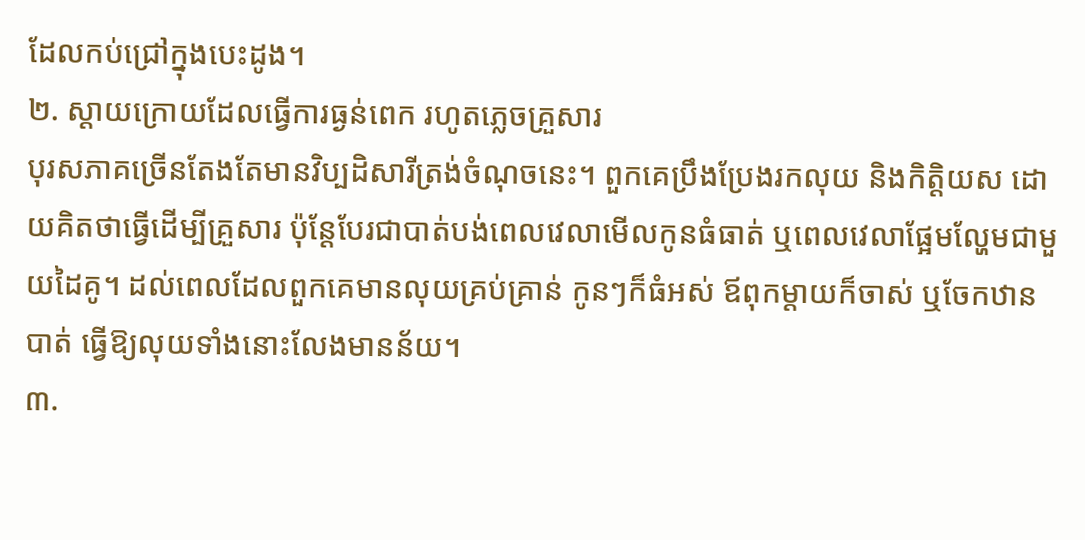ដែលកប់ជ្រៅក្នុងបេះដូង។
២. ស្តាយក្រោយដែលធ្វើការធ្ងន់ពេក រហូតភ្លេចគ្រួសារ
បុរសភាគច្រើនតែងតែមានវិប្បដិសារីត្រង់ចំណុចនេះ។ ពួកគេប្រឹងប្រែងរកលុយ និងកិត្តិយស ដោយគិតថាធ្វើដើម្បីគ្រួសារ ប៉ុន្តែបែរជាបាត់បង់ពេលវេលាមើលកូនធំធាត់ ឬពេលវេលាផ្អែមល្ហែមជាមួយដៃគូ។ ដល់ពេលដែលពួកគេមានលុយគ្រប់គ្រាន់ កូនៗក៏ធំអស់ ឪពុកម្តាយក៏ចាស់ ឬចែកឋានបាត់ ធ្វើឱ្យលុយទាំងនោះលែងមានន័យ។
៣.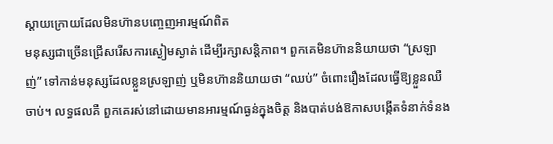ស្តាយក្រោយដែលមិនហ៊ានបញ្ចេញអារម្មណ៍ពិត
មនុស្សជាច្រើនជ្រើសរើសការស្ងៀមស្ងាត់ ដើម្បីរក្សាសន្តិភាព។ ពួកគេមិនហ៊ាននិយាយថា “ស្រឡាញ់” ទៅកាន់មនុស្សដែលខ្លួនស្រឡាញ់ ឬមិនហ៊ាននិយាយថា “ឈប់” ចំពោះរឿងដែលធ្វើឱ្យខ្លួនឈឺចាប់។ លទ្ធផលគឺ ពួកគេរស់នៅដោយមានអារម្មណ៍ធ្ងន់ក្នុងចិត្ត និងបាត់បង់ឱកាសបង្កើតទំនាក់ទំនង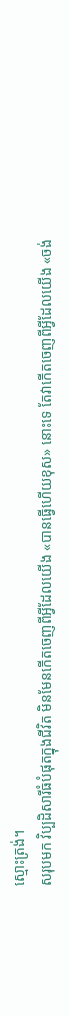ស្មោះត្រង់។
សរុបមក វិប្បដិសារីធំបំផុតក្នុងជីវិត មិនមែនកើតចេញពីអ្វីដែលយើង «បានធ្វើហើយខុស» នោះទេ តែវាកើតចេញពីអ្វីដែលយើង «ចង់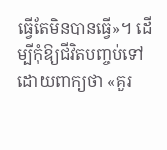ធ្វើតែមិនបានធ្វើ»។ ដើម្បីកុំឱ្យជីវិតបញ្ចប់ទៅដោយពាក្យថា «គួរ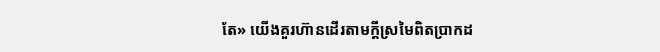តែ» យើងគួរហ៊ានដើរតាមក្ដីស្រមៃពិតប្រាកដ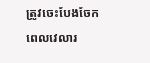ត្រូវចេះបែងចែកពេលវេលារ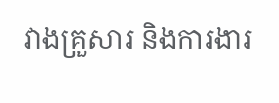វាងគ្រួសារ និងការងារ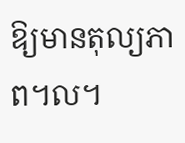ឱ្យមានតុល្យភាព។ល។